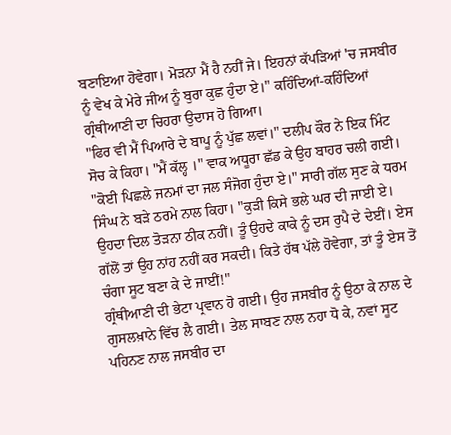ਬਣਾਇਆ ਹੋਵੇਗਾ। ਮੋੜਨਾ ਮੈਂ ਹੈ ਨਹੀਂ ਜੇ। ਇਹਨਾਂ ਕੱਪੜਿਆਂ 'ਚ ਜਸਬੀਰ ਨੂੰ ਵੇਖ ਕੇ ਮੇਰੇ ਜੀਅ ਨੂੰ ਬੁਰਾ ਕੁਛ ਹੁੰਦਾ ਏ।" ਕਹਿੰਦਿਆਂ-ਕਹਿੰਦਿਆਂ ਗ੍ਰੰਥੀਆਣੀ ਦਾ ਚਿਹਰਾ ਉਦਾਸ ਹੋ ਗਿਆ।
"ਫਿਰ ਵੀ ਮੈਂ ਪਿਆਰੇ ਦੇ ਬਾਪੂ ਨੂੰ ਪੁੱਛ ਲਵਾਂ।" ਦਲੀਪ ਕੌਰ ਨੇ ਇਕ ਮਿੰਟ ਸੋਚ ਕੇ ਕਿਹਾ। "ਮੈਂ ਕੱਲ੍ਹ ।" ਵਾਕ ਅਧੂਰਾ ਛੱਡ ਕੇ ਉਹ ਬਾਹਰ ਚਲੀ ਗਈ।
"ਕੋਈ ਪਿਛਲੇ ਜਨਮਾਂ ਦਾ ਜਲ ਸੰਜੋਗ ਹੁੰਦਾ ਏ।" ਸਾਰੀ ਗੱਲ ਸੁਣ ਕੇ ਧਰਮ ਸਿੰਘ ਨੇ ਬੜੇ ਠਰਮੇ ਨਾਲ ਕਿਹਾ। "ਕੁੜੀ ਕਿਸੇ ਭਲੇ ਘਰ ਦੀ ਜਾਈ ਏ। ਉਹਦਾ ਦਿਲ ਤੋੜਨਾ ਠੀਕ ਨਹੀਂ। ਤੂੰ ਉਹਦੇ ਕਾਕੇ ਨੂੰ ਦਸ ਰੁਪੈ ਦੇ ਦੇਈਂ। ਏਸ ਗੱਲੋਂ ਤਾਂ ਉਹ ਨਾਂਹ ਨਹੀਂ ਕਰ ਸਕਦੀ। ਕਿਤੇ ਹੱਥ ਪੱਲੇ ਹੋਵੇਗਾ, ਤਾਂ ਤੂੰ ਏਸ ਤੋਂ ਚੰਗਾ ਸੂਟ ਬਣਾ ਕੇ ਦੇ ਜਾਈਂ!"
ਗ੍ਰੰਥੀਆਣੀ ਦੀ ਭੇਟਾ ਪ੍ਰਵਾਨ ਹੋ ਗਈ। ਉਹ ਜਸਬੀਰ ਨੂੰ ਉਠਾ ਕੇ ਨਾਲ ਦੇ ਗੁਸਲਖ਼ਾਨੇ ਵਿੱਚ ਲੈ ਗਈ। ਤੇਲ ਸਾਬਣ ਨਾਲ ਨਹਾ ਧੋ ਕੇ, ਨਵਾਂ ਸੂਟ ਪਹਿਨਣ ਨਾਲ ਜਸਬੀਰ ਦਾ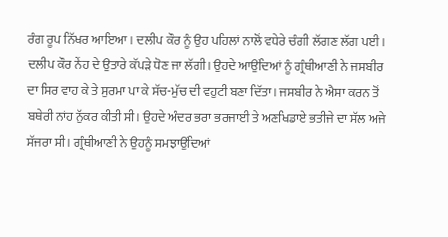ਰੰਗ ਰੂਪ ਨਿੱਖਰ ਆਇਆ। ਦਲੀਪ ਕੌਰ ਨੂੰ ਉਹ ਪਹਿਲਾਂ ਨਾਲੋਂ ਵਧੇਰੇ ਚੰਗੀ ਲੱਗਣ ਲੱਗ ਪਈ। ਦਲੀਪ ਕੌਰ ਨੇਂਹ ਦੇ ਉਤਾਰੇ ਕੱਪੜੇ ਧੋਣ ਜਾ ਲੱਗੀ। ਉਹਦੇ ਆਉਂਦਿਆਂ ਨੂੰ ਗ੍ਰੰਥੀਆਣੀ ਨੇ ਜਸਬੀਰ ਦਾ ਸਿਰ ਵਾਹ ਕੇ ਤੇ ਸੁਰਮਾ ਪਾ ਕੇ ਸੱਚ-ਮੁੱਚ ਦੀ ਵਹੁਟੀ ਬਣਾ ਦਿੱਤਾ। ਜਸਬੀਰ ਨੇ ਐਸਾ ਕਰਨ ਤੋਂ ਬਥੇਰੀ ਨਾਂਹ ਨੁੱਕਰ ਕੀਤੀ ਸੀ। ਉਹਦੇ ਅੰਦਰ ਭਰਾ ਭਰਜਾਈ ਤੇ ਅਣਖਿਡਾਏ ਭਤੀਜੇ ਦਾ ਸੱਲ ਅਜੇ ਸੱਜਰਾ ਸੀ। ਗ੍ਰੰਥੀਆਣੀ ਨੇ ਉਹਨੂੰ ਸਮਝਾਉਂਦਿਆਂ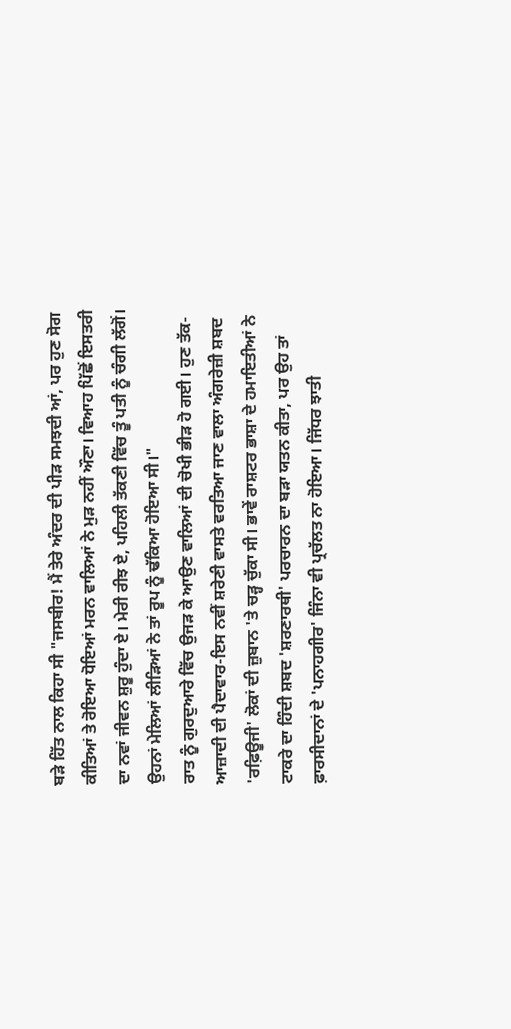ਬੜੇ ਹਿੱਤ ਨਾਲ ਕਿਹਾ ਸੀ "ਜਸਬੀਰ! ਮੈਂ ਤੇਰੇ ਅੰਦਰ ਦੀ ਪੀੜ ਸਮਝਦੀ ਆਂ, ਪਰ ਹੁਣ ਸੋਗ ਕੀਤਿਆਂ ਤੇ ਰੋਇਆ ਧੋਇਆਂ ਮਰਨ ਵਾਲਿਆਂ ਨੇ ਮੁੜ ਨਹੀਂ ਔਣਾ। ਵਿਆਹ ਪਿੱਛੋਂ ਇਸਤਰੀ ਦਾ ਨਵਾਂ ਜੀਵਨ ਸ਼ੁਰੂ ਹੁੰਦਾ ਏ। ਮੇਰੀ ਰੀਝ ਏ, ਪਹਿਲੀ ਤੱਕਣੀ ਵਿੱਚ ਤੂੰ ਪਤੀ ਨੂੰ ਚੰਗੀ ਲੱਗੋਂ। ਉਹਨਾਂ ਮੇਲਿਆਂ ਲੀੜਿਆਂ ਨੇ ਤਾਂ ਰੂਪ ਨੂੰ ਢੱਕਿਆ ਹੋਇਆ ਸੀ।"
ਰਾਤ ਨੂੰ ਗੁਰਦੁਆਰੇ ਵਿੱਚ ਉਜੜ ਕੇ ਆਉਣ ਵਾਲਿਆਂ ਦੀ ਚੋਖੀ ਭੀੜ ਹੋ ਗਈ। ਹੁਣ ਤੱਕ-ਆਜ਼ਾਦੀ ਦੀ ਪੈਦਾਵਾਰ-ਇਸ ਨਵੀਂ ਸ਼ਰੇਣੀ ਵਾਸਤੇ ਵਰਤਿਆ ਜਾਣ ਵਾਲਾ ਅੰਗਰੇਜ਼ੀ ਸ਼ਬਦ 'ਰਫ਼ਿਊਜੀ' ਲੋਕਾਂ ਦੀ ਜ਼ੁਬਾਨ 'ਤੇ ਚੜ੍ਹ ਚੁੱਕਾ ਸੀ। ਭਾਵੇਂ ਰਾਸ਼ਟਰ ਭਾਸ਼ਾ ਦੇ ਹਮਾਇਤੀਆਂ ਨੇ ਟਾਕਰੇ ਦਾ ਹਿੰਦੀ ਸ਼ਬਦ 'ਸ਼ਰਣਾਰਥੀ' ਪਰਚਾਰਨ ਦਾ ਬੜਾ ਯਤਨ ਕੀਤਾ, ਪਰ ਉਹ ਤਾਂ ਫ਼ਾਰਸੀਦਾਨਾਂ ਦੇ 'ਪਨਾਹਗੀਰ' ਜਿੰਨਾ ਵੀ ਪ੍ਰਚੱਲਤ ਨਾ ਹੋਇਆ। ਜਿੱਧਰ ਝਾਤੀ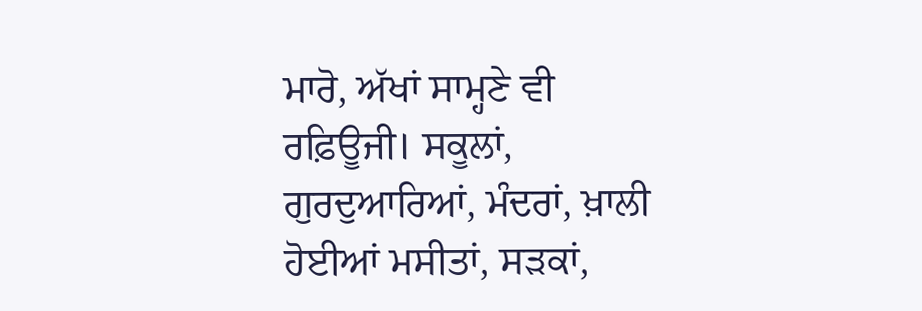ਮਾਰੋ, ਅੱਖਾਂ ਸਾਮ੍ਹਣੇ ਵੀ ਰਫ਼ਿਊਜੀ। ਸਕੂਲਾਂ, ਗੁਰਦੁਆਰਿਆਂ, ਮੰਦਰਾਂ, ਖ਼ਾਲੀ ਹੋਈਆਂ ਮਸੀਤਾਂ, ਸੜਕਾਂ,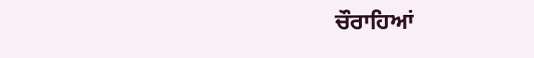ਚੌਰਾਹਿਆਂ